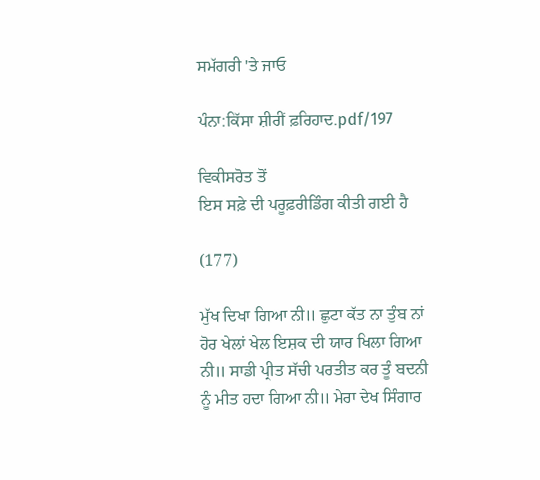ਸਮੱਗਰੀ 'ਤੇ ਜਾਓ

ਪੰਨਾ:ਕਿੱਸਾ ਸ਼ੀਰੀਂ ਫ਼ਰਿਹਾਦ.pdf/197

ਵਿਕੀਸਰੋਤ ਤੋਂ
ਇਸ ਸਫ਼ੇ ਦੀ ਪਰੂਫ਼ਰੀਡਿੰਗ ਕੀਤੀ ਗਈ ਹੈ

(177)

ਮੁੱਖ ਦਿਖਾ ਗਿਆ ਨੀ॥ ਛੁਟਾ ਕੱਤ ਨਾ ਤੁੰਬ ਨਾਂ ਹੋਰ ਖੇਲਾਂ ਖੇਲ ਇਸ਼ਕ ਦੀ ਯਾਰ ਖਿਲਾ ਗਿਆ ਨੀ॥ ਸਾਡੀ ਪ੍ਰੀਤ ਸੱਚੀ ਪਰਤੀਤ ਕਰ ਤੂੰ ਬਦਨੀ ਨੂੰ ਮੀਤ ਹਦਾ ਗਿਆ ਨੀ॥ ਮੇਰਾ ਦੇਖ ਸਿੰਗਾਰ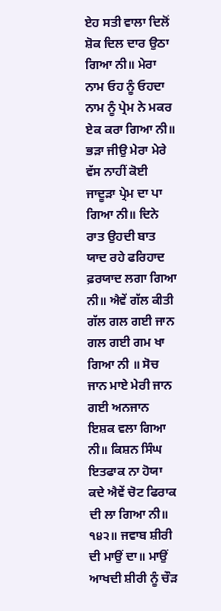ਏਹ ਸਤੀ ਵਾਲਾ ਦਿਲੋਂ ਸ਼ੋਕ ਦਿਲ ਦਾਰ ਉਠਾ ਗਿਆ ਨੀ॥ ਮੇਰਾ ਨਾਮ ਓਹ ਨੂੰ ਓਹਦਾ ਨਾਮ ਨੂੰ ਪ੍ਰੇਮ ਨੇ ਮਕਰ ਏਕ ਕਰਾ ਗਿਆ ਨੀ॥ ਭੜਾ ਜੀਉ ਮੇਰਾ ਮੇਰੇ ਵੱਸ ਨਾਹੀਂ ਕੋਈ ਜਾਦੂੜਾ ਪ੍ਰੇਮ ਦਾ ਪਾ ਗਿਆ ਨੀ॥ ਦਿਨੇ ਰਾਤ ਉਹਦੀ ਬਾਤ ਯਾਦ ਰਹੇ ਫਰਿਹਾਦ ਫ਼ਰਯਾਦ ਲਗਾ ਗਿਆ ਨੀ॥ ਐਵੇਂ ਗੱਲ ਕੀਤੀ ਗੱਲ ਗਲ ਗਈ ਜਾਨ ਗਲ ਗਈ ਗਮ ਖਾ ਗਿਆ ਨੀ ॥ ਸੋਚ ਜਾਨ ਮਾਏ ਮੇਰੀ ਜਾਨ ਗਈ ਅਨਜਾਨ ਇਸ਼ਕ ਵਲਾ ਗਿਆ ਨੀ॥ ਕਿਸ਼ਨ ਸਿੰਘ ਇਤਫਾਕ ਨਾ ਹੋਯਾ ਕਦੇ ਐਵੇਂ ਚੋਟ ਫਿਰਾਕ ਦੀ ਲਾ ਗਿਆ ਨੀ॥ ੧੪੨॥ ਜਵਾਬ ਸ਼ੀਰੀ ਦੀ ਮਾਉਂ ਦਾ॥ ਮਾਉਂ ਆਖਦੀ ਸ਼ੀਰੀ ਨੂੰ ਚੌੜ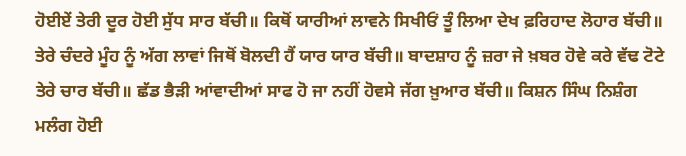ਹੋਈਏਂ ਤੇਰੀ ਦੂਰ ਹੋਈ ਸੁੱਧ ਸਾਰ ਬੱਚੀ॥ ਕਿਥੋਂ ਯਾਰੀਆਂ ਲਾਵਨੇ ਸਿਖੀਓਂ ਤੂੰ ਲਿਆ ਦੇਖ ਫ਼ਰਿਹਾਦ ਲੋਹਾਰ ਬੱਚੀ॥ ਤੇਰੇ ਚੰਦਰੇ ਮੂੰਹ ਨੂੰ ਅੱਗ ਲਾਵਾਂ ਜਿਥੋਂ ਬੋਲਦੀ ਹੈਂ ਯਾਰ ਯਾਰ ਬੱਚੀ॥ ਬਾਦਸ਼ਾਹ ਨੂੰ ਜ਼ਰਾ ਜੇ ਖ਼ਬਰ ਹੋਵੇ ਕਰੇ ਵੱਢ ਟੋਟੇ ਤੇਰੇ ਚਾਰ ਬੱਚੀ॥ ਛੱਡ ਭੈੜੀ ਆਂਵਾਦੀਆਂ ਸਾਫ ਹੋ ਜਾ ਨਹੀਂ ਹੋਵਸੇ ਜੱਗ ਖ਼ੁਆਰ ਬੱਚੀ॥ ਕਿਸ਼ਨ ਸਿੰਘ ਨਿਸ਼ੰਗ ਮਲੰਗ ਹੋਈ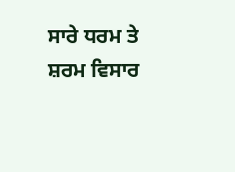ਸਾਰੇ ਧਰਮ ਤੇ ਸ਼ਰਮ ਵਿਸਾਰ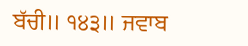ਬੱਚੀ॥ ੧੪੩॥ ਜਵਾਬ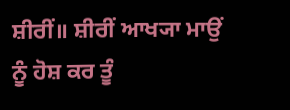ਸ਼ੀਰੀਂ॥ ਸ਼ੀਰੀਂ ਆਖ੍ਯਾ ਮਾਉਂ ਨੂੰ ਹੋਸ਼ ਕਰ ਤੂੰ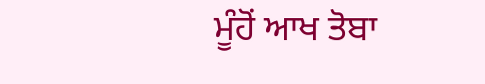ਮੂੰਹੋਂ ਆਖ ਤੋਬਾ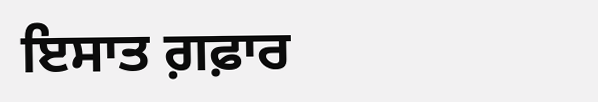ਇਸਾਤ ਗ਼ਫ਼ਾਰ